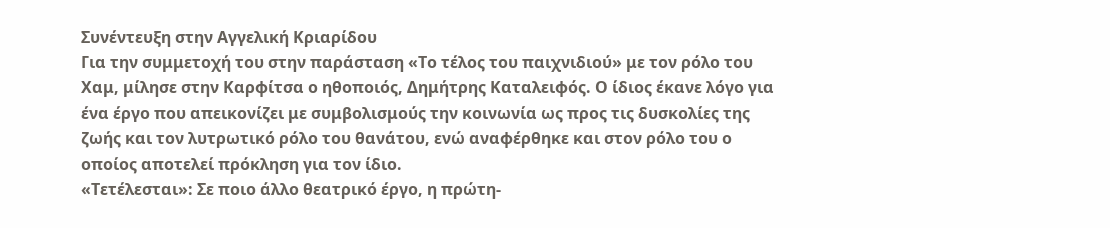Συνέντευξη στην Αγγελική Κριαρίδου
Για την συμμετοχή του στην παράσταση «Το τέλος του παιχνιδιού» με τον ρόλο του Χαμ, μίλησε στην Καρφίτσα ο ηθοποιός, Δημήτρης Καταλειφός. Ο ίδιος έκανε λόγο για ένα έργο που απεικονίζει με συμβολισμούς την κοινωνία ως προς τις δυσκολίες της ζωής και τον λυτρωτικό ρόλο του θανάτου, ενώ αναφέρθηκε και στον ρόλο του ο οποίος αποτελεί πρόκληση για τον ίδιο.
«Τετέλεσται»: Σε ποιο άλλο θεατρικό έργο, η πρώτη-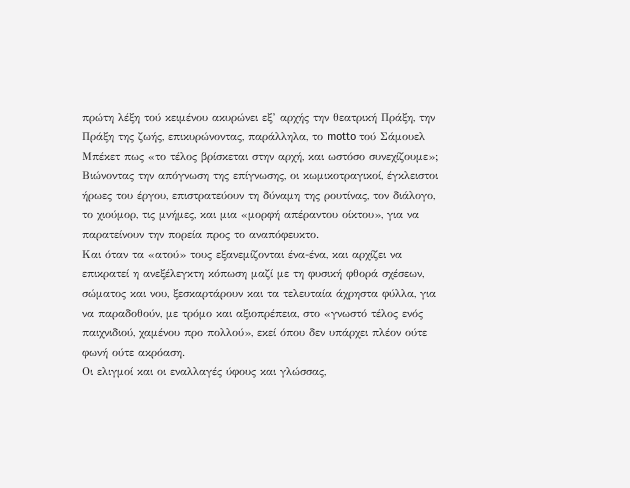πρώτη λέξη τού κειμένου ακυρώνει εξ’ αρχής την θεατρική Πράξη, την Πράξη της ζωής, επικυρώνοντας, παράλληλα, το motto τού Σάμουελ Μπέκετ πως «το τέλος βρίσκεται στην αρχή, και ωστόσο συνεχίζουμε»;
Βιώνοντας την απόγνωση της επίγνωσης, οι κωμικοτραγικοί, έγκλειστοι ήρωες του έργου, επιστρατεύουν τη δύναμη της ρουτίνας, τον διάλογο, το χιούμορ, τις μνήμες, και μια «μορφή απέραντου οίκτου», για να παρατείνουν την πορεία προς το αναπόφευκτο.
Και όταν τα «ατού» τους εξανεμίζονται ένα-ένα, και αρχίζει να επικρατεί η ανεξέλεγκτη κόπωση μαζί με τη φυσική φθορά σχέσεων, σώματος και νου, ξεσκαρτάρουν και τα τελευταία άχρηστα φύλλα, για να παραδοθούν, με τρόμο και αξιοπρέπεια, στο «γνωστό τέλος ενός παιχνιδιού, χαμένου προ πολλού», εκεί όπου δεν υπάρχει πλέον ούτε φωνή ούτε ακρόαση.
Οι ελιγμοί και οι εναλλαγές ύφους και γλώσσας,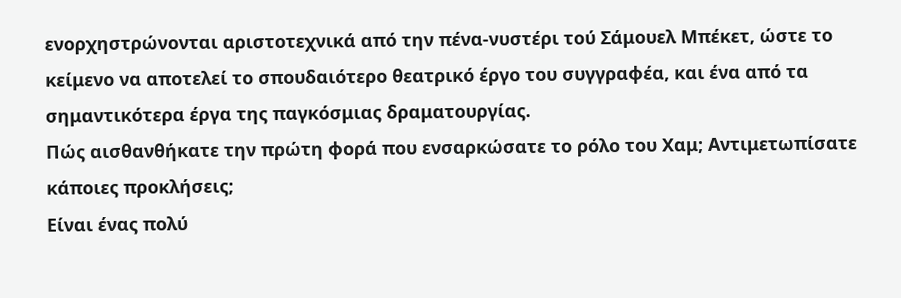ενορχηστρώνονται αριστοτεχνικά από την πένα-νυστέρι τού Σάμουελ Μπέκετ, ώστε το κείμενο να αποτελεί το σπουδαιότερο θεατρικό έργο του συγγραφέα, και ένα από τα σημαντικότερα έργα της παγκόσμιας δραματουργίας.
Πώς αισθανθήκατε την πρώτη φορά που ενσαρκώσατε το ρόλο του Χαμ; Αντιμετωπίσατε κάποιες προκλήσεις;
Είναι ένας πολύ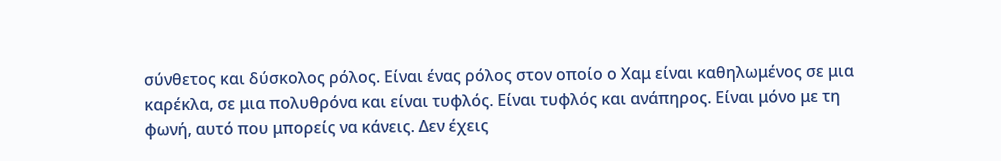σύνθετος και δύσκολος ρόλος. Είναι ένας ρόλος στον οποίο ο Χαμ είναι καθηλωμένος σε μια καρέκλα, σε μια πολυθρόνα και είναι τυφλός. Είναι τυφλός και ανάπηρος. Είναι μόνο με τη φωνή, αυτό που μπορείς να κάνεις. Δεν έχεις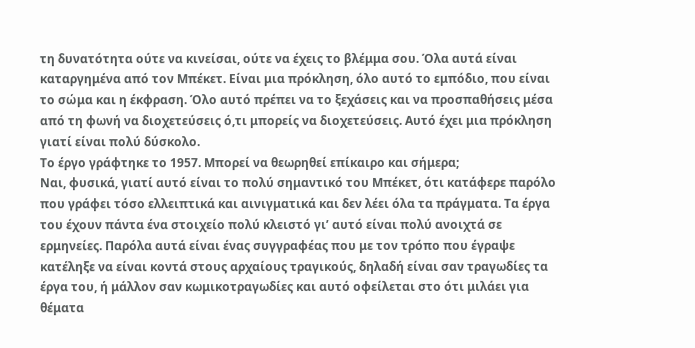τη δυνατότητα ούτε να κινείσαι, ούτε να έχεις το βλέμμα σου. Όλα αυτά είναι καταργημένα από τον Μπέκετ. Είναι μια πρόκληση, όλο αυτό το εμπόδιο, που είναι το σώμα και η έκφραση. Όλο αυτό πρέπει να το ξεχάσεις και να προσπαθήσεις μέσα από τη φωνή να διοχετεύσεις ό,τι μπορείς να διοχετεύσεις. Αυτό έχει μια πρόκληση γιατί είναι πολύ δύσκολο.
Το έργο γράφτηκε το 1957. Μπορεί να θεωρηθεί επίκαιρο και σήμερα;
Ναι, φυσικά, γιατί αυτό είναι το πολύ σημαντικό του Μπέκετ, ότι κατάφερε παρόλο που γράφει τόσο ελλειπτικά και αινιγματικά και δεν λέει όλα τα πράγματα. Τα έργα του έχουν πάντα ένα στοιχείο πολύ κλειστό γι’ αυτό είναι πολύ ανοιχτά σε ερμηνείες. Παρόλα αυτά είναι ένας συγγραφέας που με τον τρόπο που έγραψε κατέληξε να είναι κοντά στους αρχαίους τραγικούς, δηλαδή είναι σαν τραγωδίες τα έργα του, ή μάλλον σαν κωμικοτραγωδίες και αυτό οφείλεται στο ότι μιλάει για θέματα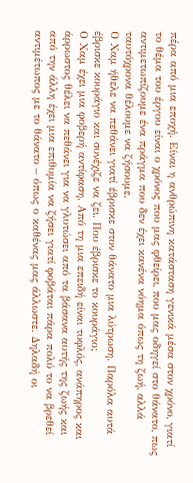πέρα από μια εποχή. Είναι η ανθρώπινη κατάσταση γενικά μέσα στον χρόνο, γιατί το θέμα του έργου είναι ο χρόνος που μας φθείρει, που μας οδηγεί στο θάνατο, πως αντιμετωπίζουμε ένα πράγμα που δεν έχει κανένα νόημα όπως τη ζωή, αλλά ταυτόχρονα θέλουμε να ζήσουμε.
Ο Χαμ ήθελε να πεθάνει γιατί έβρισκε στον θάνατο μια λύτρωση. Παρόλα αυτά έβρισκε κουράγιο και συνέχιζε να ζει. Που έβρισκε το κουράγιο;
Ο Χαμ έχει μια φοβερή αντίφαση. Από τη μια επειδή είναι τυφλός, ανάπηρος και άρρωστος θέλει να πεθάνει για να γλυτώσει από τα βάσανα αυτής της ζωής και από την άλλη έχει μια επιθυμία να ζήσει γιατί φοβάται πάρα πολύ το να βρεθεί αντιμέτωπος με το θάνατο – όπως ο καθένας μας άλλωστε. Δηλαδή οι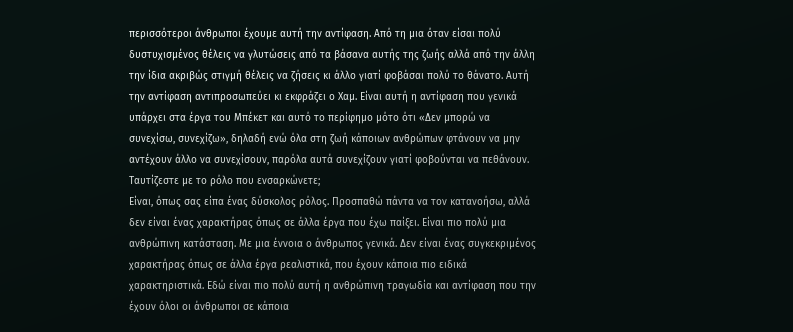περισσότεροι άνθρωποι έχουμε αυτή την αντίφαση. Από τη μια όταν είσαι πολύ δυστυχισμένος θέλεις να γλυτώσεις από τα βάσανα αυτής της ζωής αλλά από την άλλη την ίδια ακριβώς στιγμή θέλεις να ζήσεις κι άλλο γιατί φοβάσαι πολύ το θάνατο. Αυτή την αντίφαση αντιπροσωπεύει κι εκφράζει ο Χαμ. Είναι αυτή η αντίφαση που γενικά υπάρχει στα έργα του Μπέκετ και αυτό το περίφημο μότο ότι «Δεν μπορώ να συνεχίσω, συνεχίζω», δηλαδή ενώ όλα στη ζωή κάποιων ανθρώπων φτάνουν να μην αντέχουν άλλο να συνεχίσουν, παρόλα αυτά συνεχίζουν γιατί φοβούνται να πεθάνουν.
Ταυτίζεστε με το ρόλο που ενσαρκώνετε;
Είναι, όπως σας είπα ένας δύσκολος ρόλος. Προσπαθώ πάντα να τον κατανοήσω, αλλά δεν είναι ένας χαρακτήρας όπως σε άλλα έργα που έχω παίξει. Είναι πιο πολύ μια ανθρώπινη κατάσταση. Με μια έννοια ο άνθρωπος γενικά. Δεν είναι ένας συγκεκριμένος χαρακτήρας όπως σε άλλα έργα ρεαλιστικά, που έχουν κάποια πιο ειδικά χαρακτηριστικά. Εδώ είναι πιο πολύ αυτή η ανθρώπινη τραγωδία και αντίφαση που την έχουν όλοι οι άνθρωποι σε κάποια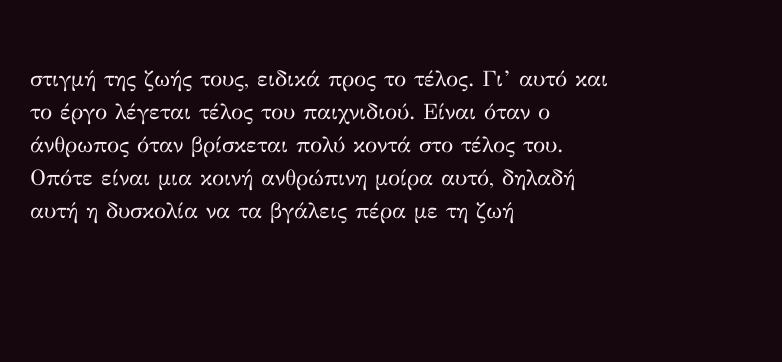στιγμή της ζωής τους, ειδικά προς το τέλος. Γι’ αυτό και το έργο λέγεται τέλος του παιχνιδιού. Είναι όταν ο άνθρωπος όταν βρίσκεται πολύ κοντά στο τέλος του. Οπότε είναι μια κοινή ανθρώπινη μοίρα αυτό, δηλαδή αυτή η δυσκολία να τα βγάλεις πέρα με τη ζωή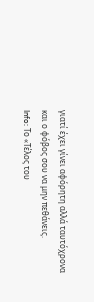γιατί έχει γίνει αφόρητη αλλά ταυτόχρονα και ο φόβος σου να μην πεθάνεις.
Info: Το «Τέλος του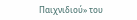Παιχνιδιού» του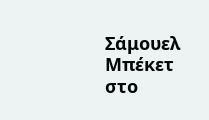Σάμουελ Μπέκετ στο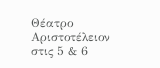Θέατρο Αριστοτέλειον στις 5 & 6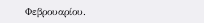Φεβρουαρίου.